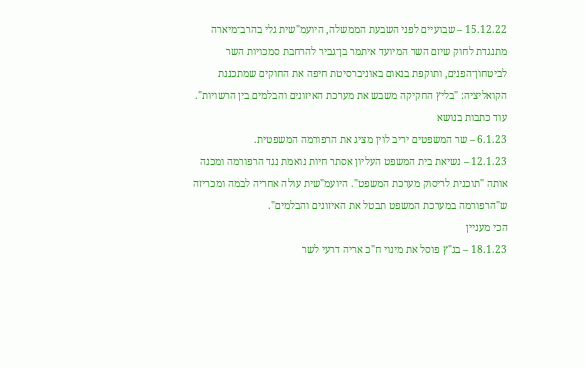15.12.22 – שבועיים לפני השבעת הממשלה, היועמ"שית גלי בהרב־מיארה מתנגדת לחוק שיזם השר המיועד איתמר בן־גביר להרחבת סמכויות השר לביטחון־הפנים, ותוקפת בנאום באוניברסיטת חיפה את החוקים שמתכננת הקואליציה: "בליץ החקיקה משבש את מערכת האיזונים והבלמים בין הרשויות".
עוד כתבות בנושא
6.1.23 – שר המשפטים יריב לוין מציג את הרפורמה המשפטית.
12.1.23 – נשיאת בית המשפט העליון אסתר חיות נואמת נגד הרפורמה ומכנה אותה "תוכנית לריסוק מערכת המשפט". היועמ"שית עולה אחריה לבמה ומכריזה ש"הרפורמה במערכת המשפט תבטל את האיזונים והבלמים".
הכי מעניין
18.1.23 – בג"ץ פוסל את מינוי ח"כ אריה דרעי לשר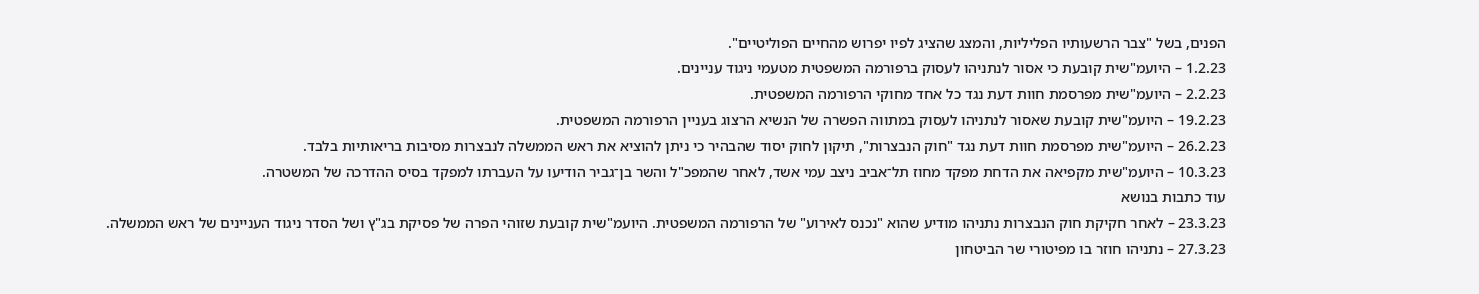הפנים, בשל "צבר הרשעותיו הפליליות, והמצג שהציג לפיו יפרוש מהחיים הפוליטיים".
1.2.23 – היועמ"שית קובעת כי אסור לנתניהו לעסוק ברפורמה המשפטית מטעמי ניגוד עניינים.
2.2.23 – היועמ"שית מפרסמת חוות דעת נגד כל אחד מחוקי הרפורמה המשפטית.
19.2.23 – היועמ"שית קובעת שאסור לנתניהו לעסוק במתווה הפשרה של הנשיא הרצוג בעניין הרפורמה המשפטית.
26.2.23 – היועמ"שית מפרסמת חוות דעת נגד "חוק הנבצרות", תיקון לחוק יסוד שהבהיר כי ניתן להוציא את ראש הממשלה לנבצרות מסיבות בריאותיות בלבד.
10.3.23 – היועמ"שית מקפיאה את הדחת מפקד מחוז תל־אביב ניצב עמי אשד, לאחר שהמפכ"ל והשר בן־גביר הודיעו על העברתו למפקד בסיס ההדרכה של המשטרה.
עוד כתבות בנושא
23.3.23 – לאחר חקיקת חוק הנבצרות נתניהו מודיע שהוא "נכנס לאירוע" של הרפורמה המשפטית. היועמ"שית קובעת שזוהי הפרה של פסיקת בג"ץ ושל הסדר ניגוד העניינים של ראש הממשלה.
27.3.23 – נתניהו חוזר בו מפיטורי שר הביטחון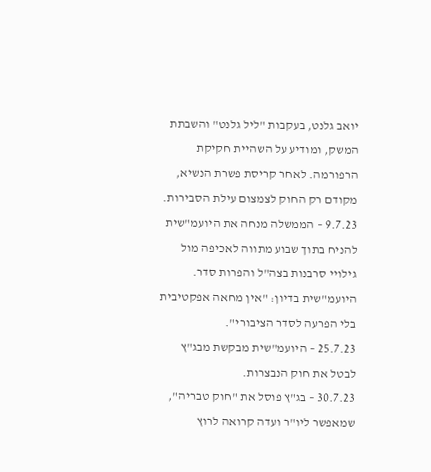יואב גלנט, בעקבות "ליל גלנט" והשבתת המשק, ומודיע על השהיית חקיקת הרפורמה. לאחר קריסת פשרת הנשיא, מקודם רק החוק לצמצום עילת הסבירות.
9.7.23 – הממשלה מנחה את היועמ"שית להניח בתוך שבוע מתווה לאכיפה מול גילויי סרבנות בצה"ל והפרות סדר. היועמ"שית בדיון: "אין מחאה אפקטיבית בלי הפרעה לסדר הציבורי".
25.7.23 – היועמ"שית מבקשת מבג"ץ לבטל את חוק הנבצרות.
30.7.23 – בג"ץ פוסל את "חוק טבריה", שמאפשר ליו"ר ועדה קרואה לרוץ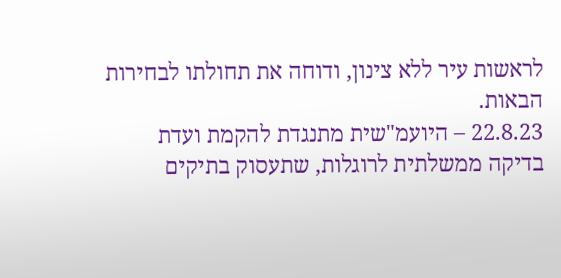לראשות עיר ללא צינון, ודוחה את תחולתו לבחירות הבאות.
22.8.23 – היועמ"שית מתנגדת להקמת ועדת בדיקה ממשלתית לרוגלות, שתעסוק בתיקים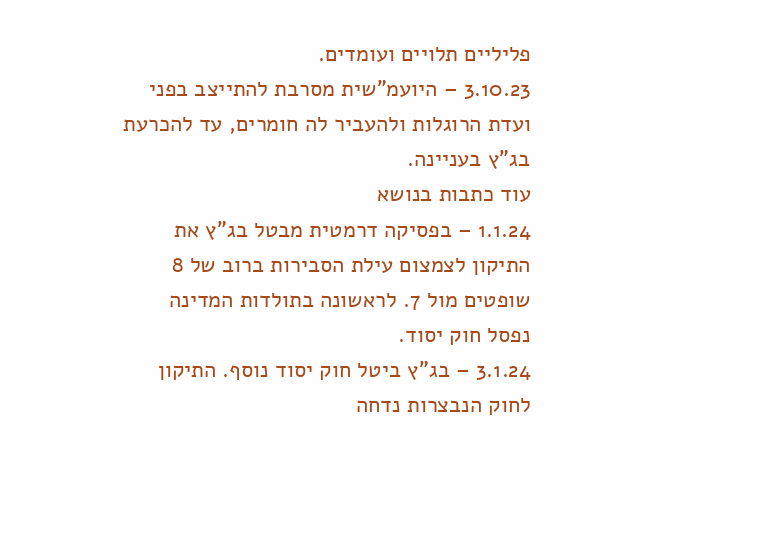פליליים תלויים ועומדים.
3.10.23 – היועמ"שית מסרבת להתייצב בפני ועדת הרוגלות ולהעביר לה חומרים, עד להכרעת בג"ץ בעניינה.
עוד כתבות בנושא
1.1.24 – בפסיקה דרמטית מבטל בג"ץ את התיקון לצמצום עילת הסבירות ברוב של 8 שופטים מול 7. לראשונה בתולדות המדינה נפסל חוק יסוד.
3.1.24 – בג"ץ ביטל חוק יסוד נוסף. התיקון לחוק הנבצרות נדחה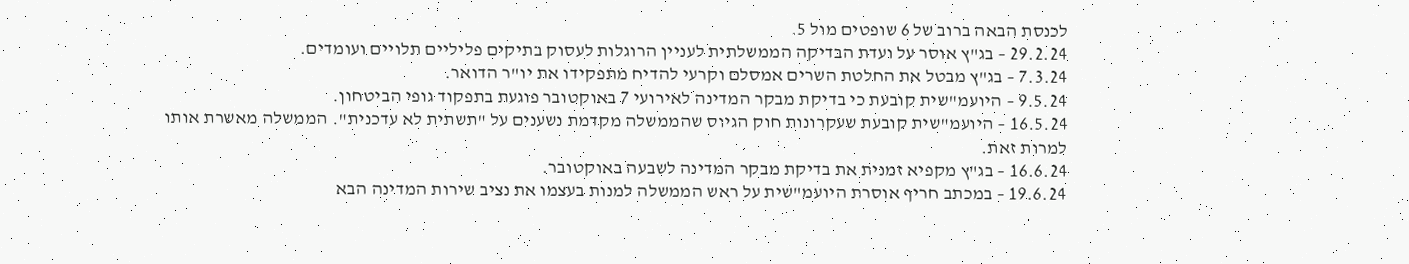לכנסת הבאה ברוב של 6 שופטים מול 5.
29.2.24 – בג"ץ אוסר על ועדת הבדיקה הממשלתית לעניין הרוגלות לעסוק בתיקים פליליים תלויים ועומדים.
7.3.24 – בג"ץ מבטל את החלטת השרים אמסלם וקרעי להדיח מתפקידו את יו"ר הדואר.
9.5.24 – היועמ"שית קובעת כי בדיקת מבקר המדינה לאירועי 7 באוקטובר פוגעת בתפקוד גופי הביטחון.
16.5.24 – היועמ"שית קובעת שעקרונות חוק הגיוס שהממשלה מקדמת נשענים על "תשתית לא עדכנית". הממשלה מאשרת אותו למרות זאת.
16.6.24 – בג"ץ מקפיא זמנית את בדיקת מבקר המדינה לשבעה באוקטובר.
19.6.24 – במכתב חריף אוסרת היועמ"שית על ראש הממשלה למנות בעצמו את נציב שירות המדינה הבא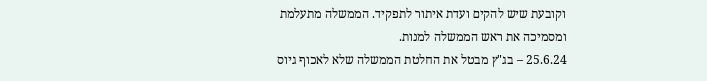וקובעת שיש להקים ועדת איתור לתפקיד. הממשלה מתעלמת ומסמיכה את ראש הממשלה למנות.
25.6.24 – בג"ץ מבטל את החלטת הממשלה שלא לאכוף גיוס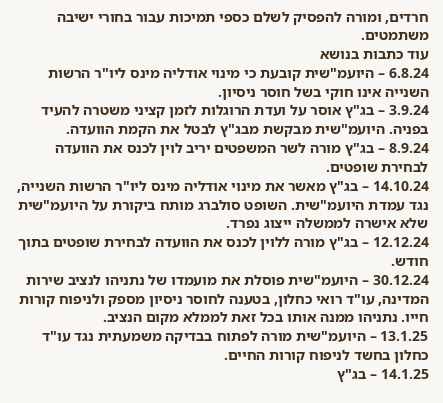חרדים, ומורה להפסיק לשלם כספי תמיכות עבור בחורי ישיבה משתמטים.
עוד כתבות בנושא
6.8.24 – היועמ"שית קובעת כי מינוי אודליה מינס ליו"ר הרשות השנייה אינו חוקי בשל חוסר ניסיון.
3.9.24 – בג"ץ אוסר על ועדת הרוגלות לזמן קציני משטרה להעיד בפניה. היועמ"שית מבקשת מבג"ץ לבטל את הקמת הוועדה.
8.9.24 – בג"ץ מורה לשר המשפטים יריב לוין לכנס את הוועדה לבחירת שופטים.
14.10.24 – בג"ץ מאשר את מינוי אודליה מינס ליו"ר הרשות השנייה, נגד עמדת היועמ"שית. השופט סולברג מותח ביקורת על היועמ"שית שלא אישרה לממשלה ייצוג נפרד.
12.12.24 – בג"ץ מורה ללוין לכנס את הוועדה לבחירת שופטים בתוך חודש.
30.12.24 – היועמ"שית פוסלת את מועמדו של נתניהו לנציב שירות המדינה, עו"ד רואי כחלון, בטענה לחוסר ניסיון מספק ולניפוח קורות חייו. נתניהו ממנה אותו בכל זאת לממלא מקום הנציב.
13.1.25 – היועמ"שית מורה לפתוח בבדיקה משמעתית נגד עו"ד כחלון בחשד לניפוח קורות החיים.
14.1.25 – בג"ץ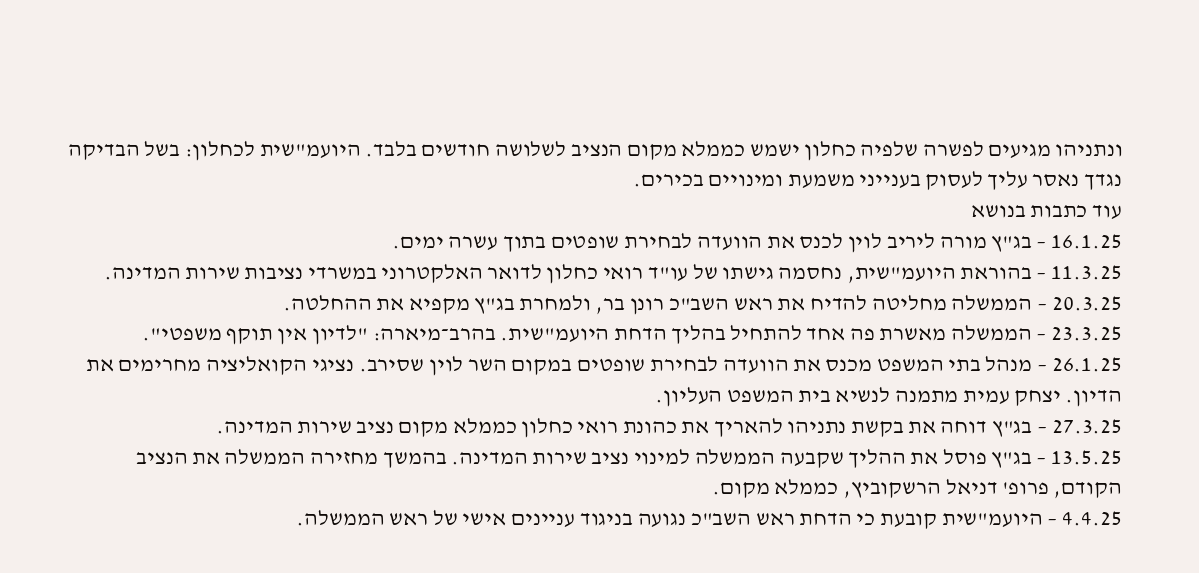ונתניהו מגיעים לפשרה שלפיה כחלון ישמש כממלא מקום הנציב לשלושה חודשים בלבד. היועמ"שית לכחלון: בשל הבדיקה נגדך נאסר עליך לעסוק בענייני משמעת ומינויים בכירים.
עוד כתבות בנושא
16.1.25 – בג"ץ מורה ליריב לוין לכנס את הוועדה לבחירת שופטים בתוך עשרה ימים.
11.3.25 – בהוראת היועמ"שית, נחסמה גישתו של עו"ד רואי כחלון לדואר האלקטרוני במשרדי נציבות שירות המדינה.
20.3.25 – הממשלה מחליטה להדיח את ראש השב"כ רונן בר, ולמחרת בג"ץ מקפיא את ההחלטה.
23.3.25 – הממשלה מאשרת פה אחד להתחיל בהליך הדחת היועמ"שית. בהרב־מיארה: "לדיון אין תוקף משפטי".
26.1.25 – מנהל בתי המשפט מכנס את הוועדה לבחירת שופטים במקום השר לוין שסירב. נציגי הקואליציה מחרימים את הדיון. יצחק עמית מתמנה לנשיא בית המשפט העליון.
27.3.25 – בג"ץ דוחה את בקשת נתניהו להאריך את כהונת רואי כחלון כממלא מקום נציב שירות המדינה.
13.5.25 – בג"ץ פוסל את ההליך שקבעה הממשלה למינוי נציב שירות המדינה. בהמשך מחזירה הממשלה את הנציב הקודם, פרופ' דניאל הרשקוביץ, כממלא מקום.
4.4.25 – היועמ"שית קובעת כי הדחת ראש השב"כ נגועה בניגוד עניינים אישי של ראש הממשלה.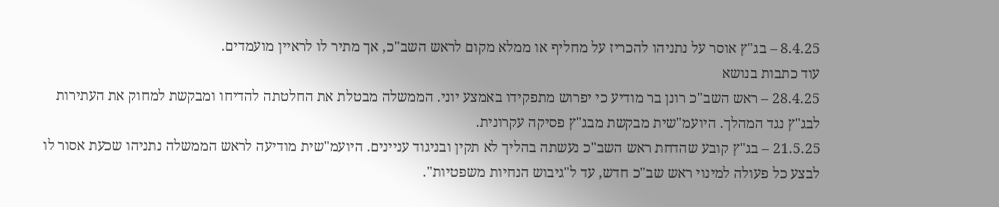8.4.25 – בג"ץ אוסר על נתניהו להכריז על מחליף או ממלא מקום לראש השב"כ, אך מתיר לו לראיין מועמדים.
עוד כתבות בנושא
28.4.25 – ראש השב"כ רונן בר מודיע כי יפרוש מתפקידו באמצע יוני. הממשלה מבטלת את החלטתה להדיחו ומבקשת למחוק את העתירות לבג"ץ נגד המהלך. היועמ"שית מבקשת מבג"ץ פסיקה עקרונית.
21.5.25 – בג"ץ קובע שהדחת ראש השב"כ נעשתה בהליך לא תקין ובניגוד עניינים. היועמ"שית מודיעה לראש הממשלה נתניהו שכעת אסור לו לבצע כל פעולה למינוי ראש שב"כ חדש, עד ל"גיבוש הנחיות משפטיות".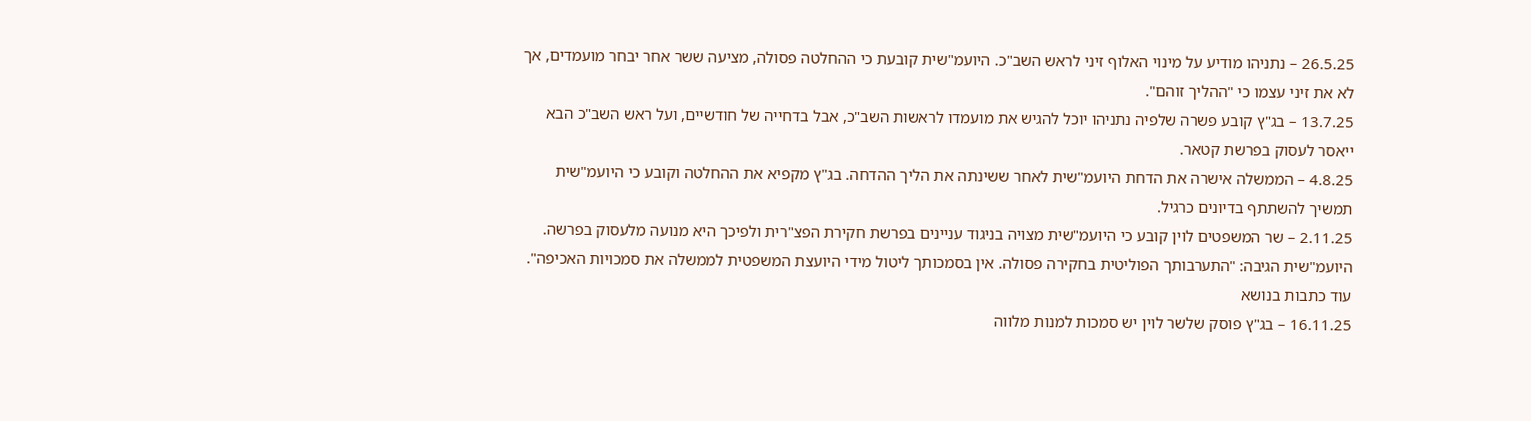26.5.25 – נתניהו מודיע על מינוי האלוף זיני לראש השב"כ. היועמ"שית קובעת כי ההחלטה פסולה, מציעה ששר אחר יבחר מועמדים, אך לא את זיני עצמו כי "ההליך זוהם".
13.7.25 – בג"ץ קובע פשרה שלפיה נתניהו יוכל להגיש את מועמדו לראשות השב"כ, אבל בדחייה של חודשיים, ועל ראש השב"כ הבא ייאסר לעסוק בפרשת קטאר.
4.8.25 – הממשלה אישרה את הדחת היועמ"שית לאחר ששינתה את הליך ההדחה. בג"ץ מקפיא את ההחלטה וקובע כי היועמ"שית תמשיך להשתתף בדיונים כרגיל.
2.11.25 – שר המשפטים לוין קובע כי היועמ"שית מצויה בניגוד עניינים בפרשת חקירת הפצ"רית ולפיכך היא מנועה מלעסוק בפרשה. היועמ"שית הגיבה: "התערבותך הפוליטית בחקירה פסולה. אין בסמכותך ליטול מידי היועצת המשפטית לממשלה את סמכויות האכיפה".
עוד כתבות בנושא
16.11.25 – בג"ץ פוסק שלשר לוין יש סמכות למנות מלווה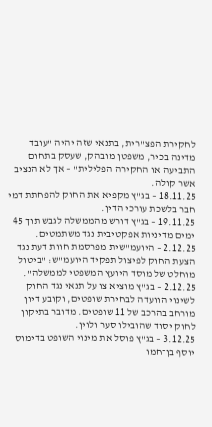לחקירת הפצ"רית, בתנאי שזה יהיה "עובד מדינה בכיר, משפטן מובהק, שעסק בתחום התביעה או החקירה הפלילית" – אך לא הנציב אשר קולה.
18.11.25 – בג"ץ מקפיא את החוק להפחתת דמי חבר בלשכת עורכי הדין.
19.11.25 – בג"ץ דורש מהממשלה לגבש תוך 45 ימים מדיניות אפקטיבית נגד משתמטים.
2.12.25 – היועמ"שית מפרסמת חוות דעת נגד הצעת החוק לפיצול תפקיד היועמ"ש: "ביטול מוחלט של מוסד היועץ המשפטי לממשלה".
2.12.25 – בג"ץ מוציא צו על תנאי נגד החוק לשינוי הוועדה לבחירת שופטים, וקובע דיון מורחב בהרכב של 11 שופטים. מדובר בתיקון לחוק יסוד שהובילו סער ולוין.
3.12.25 – בג"ץ פוסל את מינוי השופט בדימוס יוסף בן־חמו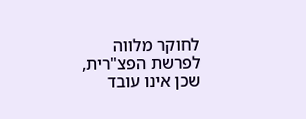לחוקר מלווה לפרשת הפצ"רית, שכן אינו עובד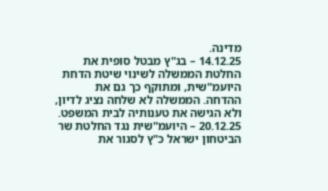מדינה.
14.12.25 – בג"ץ מבטל סופית את החלטת הממשלה לשינוי שיטת הדחת היועמ"שית, ומתוקף כך גם את ההדחה. הממשלה לא שלחה נציג לדיון, ולא הגישה את טענותיה לבית המשפט.
20.12.25 – היועמ"שית נגד החלטת שר הביטחון ישראל כ"ץ לסגור את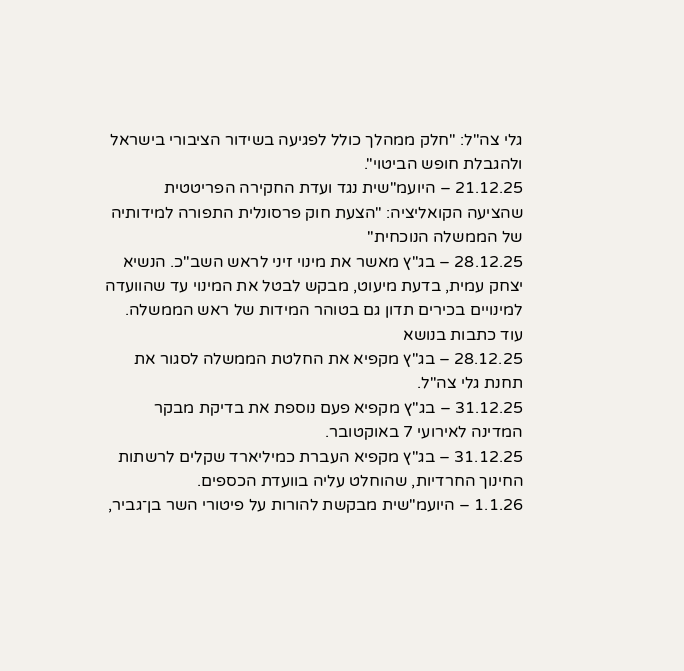גלי צה"ל: "חלק ממהלך כולל לפגיעה בשידור הציבורי בישראל ולהגבלת חופש הביטוי".
21.12.25 – היועמ"שית נגד ועדת החקירה הפריטטית שהציעה הקואליציה: "הצעת חוק פרסונלית התפורה למידותיה של הממשלה הנוכחית"
28.12.25 – בג"ץ מאשר את מינוי זיני לראש השב"כ. הנשיא יצחק עמית, בדעת מיעוט, מבקש לבטל את המינוי עד שהוועדה למינויים בכירים תדון גם בטוהר המידות של ראש הממשלה.
עוד כתבות בנושא
28.12.25 – בג"ץ מקפיא את החלטת הממשלה לסגור את תחנת גלי צה"ל.
31.12.25 – בג"ץ מקפיא פעם נוספת את בדיקת מבקר המדינה לאירועי 7 באוקטובר.
31.12.25 – בג"ץ מקפיא העברת כמיליארד שקלים לרשתות החינוך החרדיות, שהוחלט עליה בוועדת הכספים.
1.1.26 – היועמ"שית מבקשת להורות על פיטורי השר בן־גביר,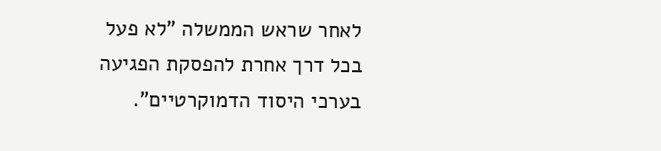לאחר שראש הממשלה "לא פעל בכל דרך אחרת להפסקת הפגיעה בערכי היסוד הדמוקרטיים".